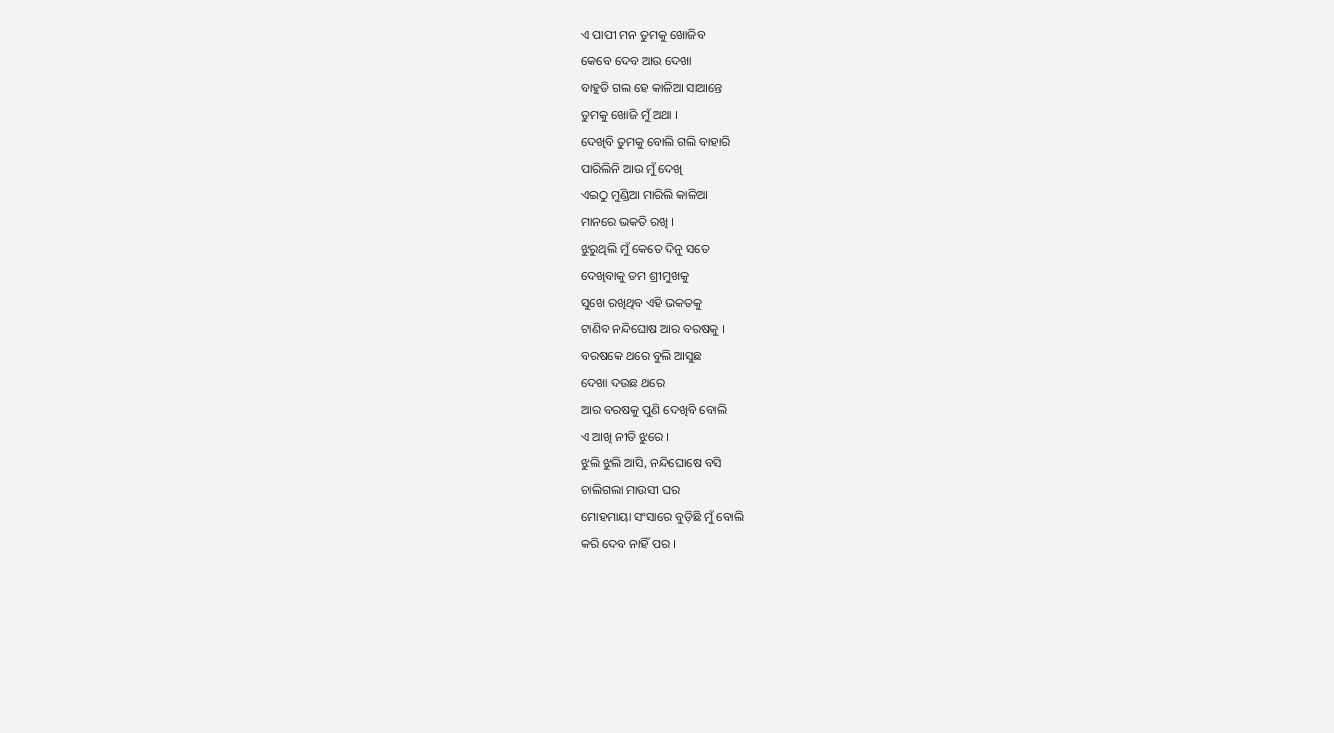ଏ ପାପୀ ମନ ତୁମକୁ ଖୋଜିବ
କେବେ ଦେବ ଆଉ ଦେଖା
ବାହୁଡି ଗଲ ହେ କାଳିଆ ସାଆନ୍ତେ
ତୁମକୁ ଖୋଜି ମୁଁ ଅଥା ।
ଦେଖିବି ତୁମକୁ ବୋଲି ଗଲି ବାହାରି
ପାରିଲିନି ଆଉ ମୁଁ ଦେଖି
ଏଇଠୁ ମୁଣ୍ଡିଆ ମାରିଲି କାଳିଆ
ମାନରେ ଭକତି ରଖି ।
ଝୁରୁଥିଲି ମୁଁ କେତେ ଦିନୁ ସତେ
ଦେଖିବାକୁ ତମ ଶ୍ରୀମୁଖକୁ
ସୁଖେ ରଖିଥିବ ଏହି ଭକତକୁ
ଟାଣିବ ନନ୍ଦିଘୋଷ ଆର ବରଷକୁ ।
ବରଷକେ ଥରେ ବୁଲି ଆସୁଛ
ଦେଖା ଦଉଛ ଥରେ
ଆର ବରଷକୁ ପୁଣି ଦେଖିବି ବୋଲି
ଏ ଆଖି ନୀତି ଝୁରେ ।
ଝୁଲି ଝୁଲି ଆସି, ନନ୍ଦିଘୋଷେ ବସି
ଚାଲିଗଲା ମାଉସୀ ଘର
ମୋହମାୟା ସଂସାରେ ବୁଡ଼ିଛି ମୁଁ ବୋଲି
କରି ଦେବ ନାହିଁ ପର ।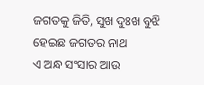ଜଗତକୁ ଜିତି, ସୁଖ ଦୁଃଖ ବୁଝି
ହେଇଛ ଜଗତର ନାଥ
ଏ ଅନ୍ଧ ସଂସାର ଆଉ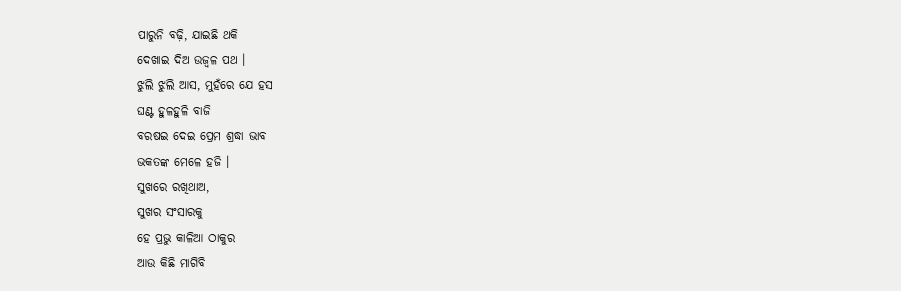ପାରୁନି ବଢ଼ି, ଯାଇଛି ଥକି
ଦେଖାଇ ଦିଅ ଉଜ୍ବଳ ପଥ ।
ଝୁଲି ଝୁଲି ଆସ, ମୁହଁରେ ଯେ ହସ
ଘଣ୍ଟ ହୁଳହୁଳି ବାଜି
ବରଷଇ ଦେଇ ପ୍ରେମ ଶ୍ରଦ୍ଧା ଭାବ
ଭକତଙ୍କ ମେଳେ ହଜି ।
ସୁଖରେ ରଖିଥାଅ,
ସୁଖର ସଂସାରକୁ
ହେ ପ୍ରଭୁ କାଳିଆ ଠାକୁର
ଆଉ କିଛି ମାଗିବି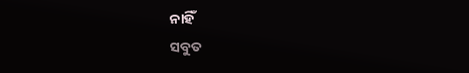ନାହିଁ
ସବୁତ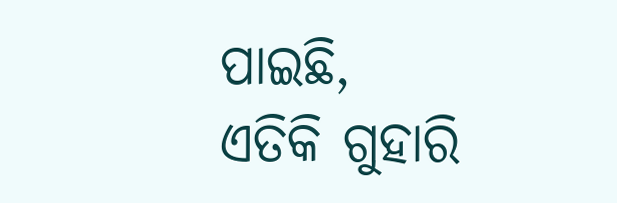ପାଇଛି,
ଏତିକି ଗୁହାରି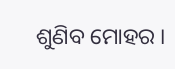ଶୁଣିବ ମୋହର ।